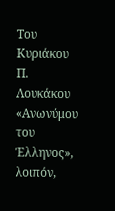Του Κυριάκου Π. Λουκάκου
«Ανωνύμου του Έλληνος», λοιπόν,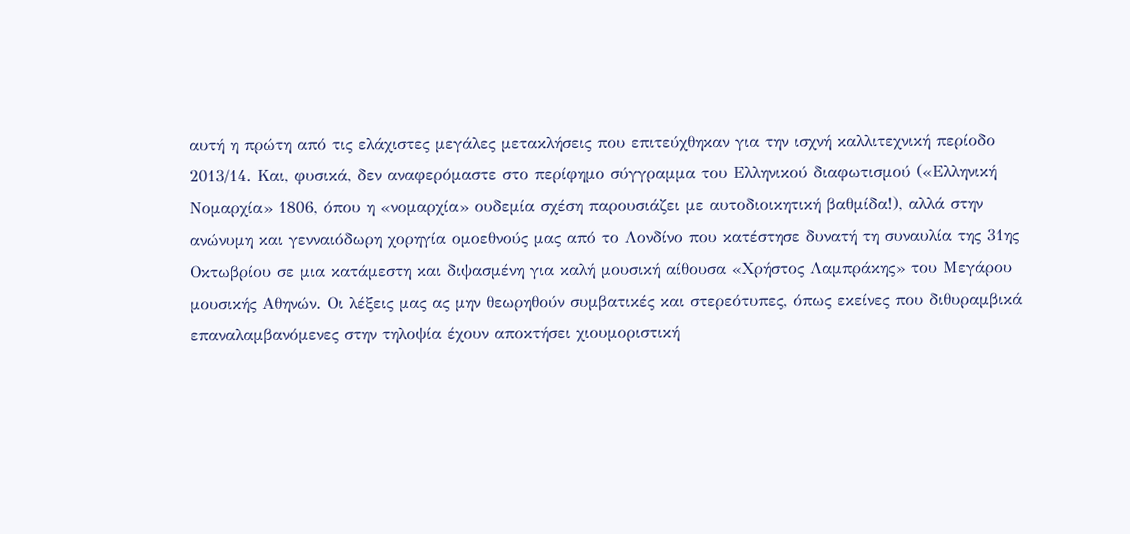αυτή η πρώτη από τις ελάχιστες μεγάλες μετακλήσεις που επιτεύχθηκαν για την ισχνή καλλιτεχνική περίοδο 2013/14. Και, φυσικά, δεν αναφερόμαστε στο περίφημο σύγγραμμα του Ελληνικού διαφωτισμού («Ελληνική Νομαρχία» 1806, όπου η «νομαρχία» ουδεμία σχέση παρουσιάζει με αυτοδιοικητική βαθμίδα!), αλλά στην ανώνυμη και γενναιόδωρη χορηγία ομοεθνούς μας από το Λονδίνο που κατέστησε δυνατή τη συναυλία της 31ης Οκτωβρίου σε μια κατάμεστη και διψασμένη για καλή μουσική αίθουσα «Χρήστος Λαμπράκης» του Μεγάρου μουσικής Αθηνών. Οι λέξεις μας ας μην θεωρηθούν συμβατικές και στερεότυπες, όπως εκείνες που διθυραμβικά επαναλαμβανόμενες στην τηλοψία έχουν αποκτήσει χιουμοριστική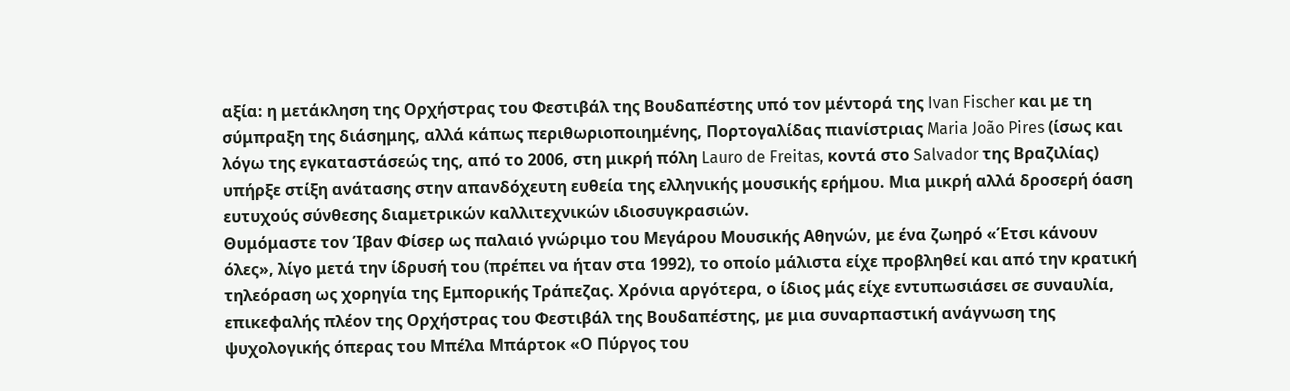αξία: η μετάκληση της Ορχήστρας του Φεστιβάλ της Βουδαπέστης υπό τον μέντορά της Ivan Fischer και με τη σύμπραξη της διάσημης, αλλά κάπως περιθωριοποιημένης, Πορτογαλίδας πιανίστριας Maria João Pires (ίσως και λόγω της εγκαταστάσεώς της, από το 2006, στη μικρή πόλη Lauro de Freitas, κοντά στο Salvador της Βραζιλίας) υπήρξε στίξη ανάτασης στην απανδόχευτη ευθεία της ελληνικής μουσικής ερήμου. Μια μικρή αλλά δροσερή όαση ευτυχούς σύνθεσης διαμετρικών καλλιτεχνικών ιδιοσυγκρασιών.
Θυμόμαστε τον Ίβαν Φίσερ ως παλαιό γνώριμο του Μεγάρου Μουσικής Αθηνών, με ένα ζωηρό «Έτσι κάνουν όλες», λίγο μετά την ίδρυσή του (πρέπει να ήταν στα 1992), το οποίο μάλιστα είχε προβληθεί και από την κρατική τηλεόραση ως χορηγία της Εμπορικής Τράπεζας. Χρόνια αργότερα, ο ίδιος μάς είχε εντυπωσιάσει σε συναυλία, επικεφαλής πλέον της Ορχήστρας του Φεστιβάλ της Βουδαπέστης, με μια συναρπαστική ανάγνωση της ψυχολογικής όπερας του Μπέλα Μπάρτοκ «Ο Πύργος του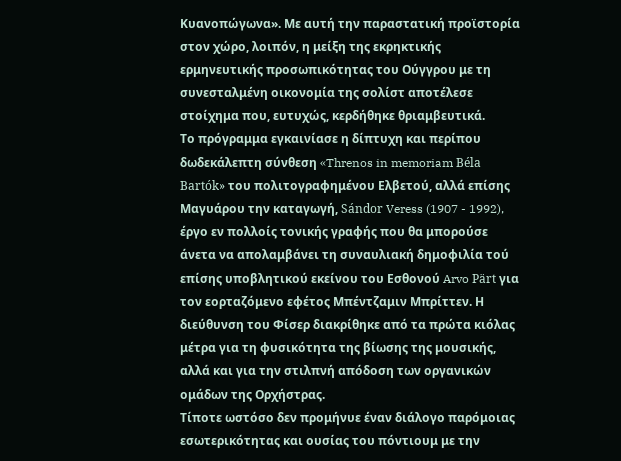Κυανοπώγωνα». Με αυτή την παραστατική προϊστορία στον χώρο, λοιπόν, η μείξη της εκρηκτικής ερμηνευτικής προσωπικότητας του Ούγγρου με τη συνεσταλμένη οικονομία της σολίστ αποτέλεσε στοίχημα που, ευτυχώς, κερδήθηκε θριαμβευτικά.
Το πρόγραμμα εγκαινίασε η δίπτυχη και περίπου δωδεκάλεπτη σύνθεση «Threnos in memoriam Béla Bartók» του πολιτογραφημένου Ελβετού, αλλά επίσης Μαγυάρου την καταγωγή, Sándor Veress (1907 - 1992), έργο εν πολλοίς τονικής γραφής που θα μπορούσε άνετα να απολαμβάνει τη συναυλιακή δημοφιλία τού επίσης υποβλητικού εκείνου του Εσθονού Arvo Pärt για τον εορταζόμενο εφέτος Μπέντζαμιν Μπρίττεν. Η διεύθυνση του Φίσερ διακρίθηκε από τα πρώτα κιόλας μέτρα για τη φυσικότητα της βίωσης της μουσικής, αλλά και για την στιλπνή απόδοση των οργανικών ομάδων της Ορχήστρας.
Τίποτε ωστόσο δεν προμήνυε έναν διάλογο παρόμοιας εσωτερικότητας και ουσίας του πόντιουμ με την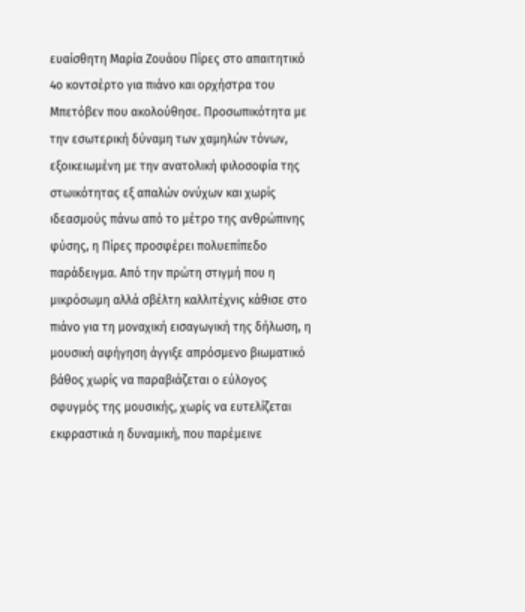ευαίσθητη Μαρία Ζουάου Πίρες στο απαιτητικό 4ο κοντσέρτο για πιάνο και ορχήστρα του Μπετόβεν που ακολούθησε. Προσωπικότητα με την εσωτερική δύναμη των χαμηλών τόνων, εξοικειωμένη με την ανατολική φιλοσοφία της στωικότητας εξ απαλών ονύχων και χωρίς ιδεασμούς πάνω από το μέτρο της ανθρώπινης φύσης, η Πίρες προσφέρει πολυεπίπεδο παράδειγμα. Από την πρώτη στιγμή που η μικρόσωμη αλλά σβέλτη καλλιτέχνις κάθισε στο πιάνο για τη μοναχική εισαγωγική της δήλωση, η μουσική αφήγηση άγγιξε απρόσμενο βιωματικό βάθος χωρίς να παραβιάζεται ο εύλογος σφυγμός της μουσικής, χωρίς να ευτελίζεται εκφραστικά η δυναμική, που παρέμεινε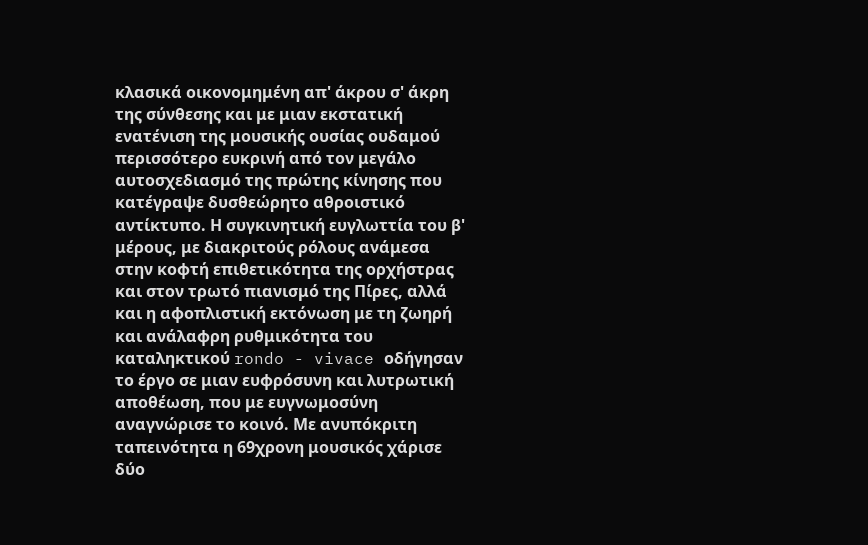κλασικά οικονομημένη απ' άκρου σ' άκρη της σύνθεσης και με μιαν εκστατική ενατένιση της μουσικής ουσίας ουδαμού περισσότερο ευκρινή από τον μεγάλο αυτοσχεδιασμό της πρώτης κίνησης που κατέγραψε δυσθεώρητο αθροιστικό αντίκτυπο. Η συγκινητική ευγλωττία του β' μέρους, με διακριτούς ρόλους ανάμεσα στην κοφτή επιθετικότητα της ορχήστρας και στον τρωτό πιανισμό της Πίρες, αλλά και η αφοπλιστική εκτόνωση με τη ζωηρή και ανάλαφρη ρυθμικότητα του καταληκτικού rondo - vivace οδήγησαν το έργο σε μιαν ευφρόσυνη και λυτρωτική αποθέωση, που με ευγνωμοσύνη αναγνώρισε το κοινό. Με ανυπόκριτη ταπεινότητα η 69χρονη μουσικός χάρισε δύο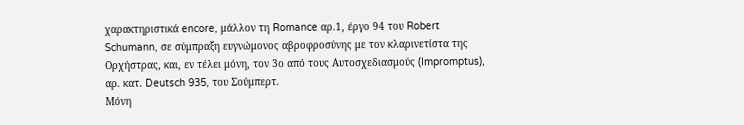χαρακτηριστικά encore, μάλλον τη Romance αρ.1, έργο 94 του Robert Schumann, σε σύμπραξη ευγνώμονος αβροφροσύνης με τον κλαρινετίστα της Ορχήστρας, και, εν τέλει μόνη, τον 3ο από τους Αυτοσχεδιασμούς (Impromptus), αρ. κατ. Deutsch 935, του Σούμπερτ.
Μόνη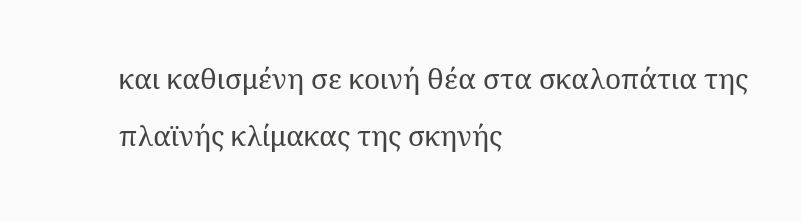και καθισμένη σε κοινή θέα στα σκαλοπάτια της πλαϊνής κλίμακας της σκηνής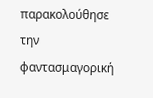παρακολούθησε την φαντασμαγορική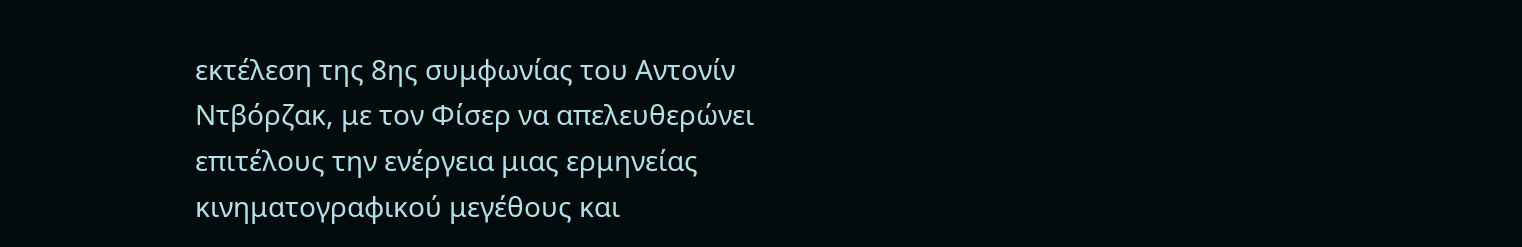εκτέλεση της 8ης συμφωνίας του Αντονίν Ντβόρζακ, με τον Φίσερ να απελευθερώνει επιτέλους την ενέργεια μιας ερμηνείας κινηματογραφικού μεγέθους και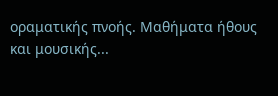οραματικής πνοής. Μαθήματα ήθους και μουσικής...